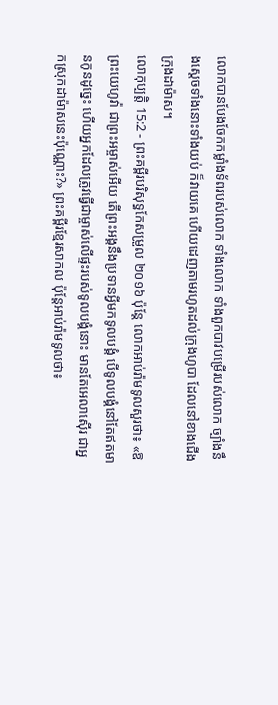លោកបានបែងចែកកម្លាំងទ័ពរបស់លោក ទាំងលោក ទាំងពួកបាវបម្រើរបស់លោក ច្បាំងនឹងស្ដេចទាំងនោះទាំងយប់ ក៏វាយគេ ហើយដេញតាមរហូតដល់ក្រុងហូបា ដែលនៅខាងជើងក្រុងដាម៉ាស។
លោកុប្បត្តិ 15:2 - ព្រះគម្ពីរបរិសុទ្ធកែសម្រួល ២០១៦ ប៉ុន្ដែ លោកអាប់រ៉ាមទូលសួរថា៖ «ឱព្រះយេហូវ៉ា ជាព្រះអម្ចាស់អើយ តើព្រះអង្គនឹងប្រទានអ្វីមកទូលបង្គំ បើទូលបង្គំនៅតែឥតមានកូនដូច្នេះ ហើយអ្នកដែលត្រូវធ្វើជាម្ចាស់លើផ្ទះរបស់ទូលបង្គំនោះ មានតែអេលាស៊ើរ ជាអ្នកស្រុកដាម៉ាសនេះប៉ុណ្ណោះ?» ព្រះគម្ពីរខ្មែរសាកល ប៉ុន្តែអាប់រ៉ាមទូលថា៖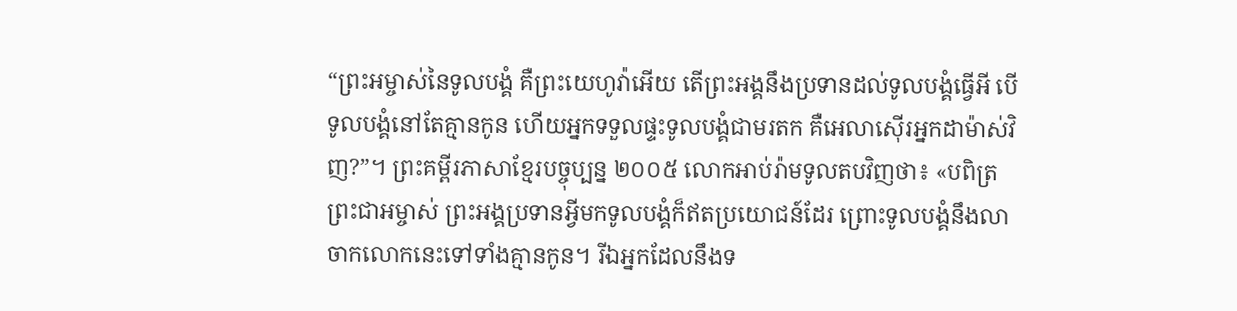“ព្រះអម្ចាស់នៃទូលបង្គំ គឺព្រះយេហូវ៉ាអើយ តើព្រះអង្គនឹងប្រទានដល់ទូលបង្គំធ្វើអី បើទូលបង្គំនៅតែគ្មានកូន ហើយអ្នកទទួលផ្ទះទូលបង្គំជាមរតក គឺអេលាស៊ើរអ្នកដាម៉ាស់វិញ?”។ ព្រះគម្ពីរភាសាខ្មែរបច្ចុប្បន្ន ២០០៥ លោកអាប់រ៉ាមទូលតបវិញថា៖ «បពិត្រព្រះជាអម្ចាស់ ព្រះអង្គប្រទានអ្វីមកទូលបង្គំក៏ឥតប្រយោជន៍ដែរ ព្រោះទូលបង្គំនឹងលាចាកលោកនេះទៅទាំងគ្មានកូន។ រីឯអ្នកដែលនឹងទ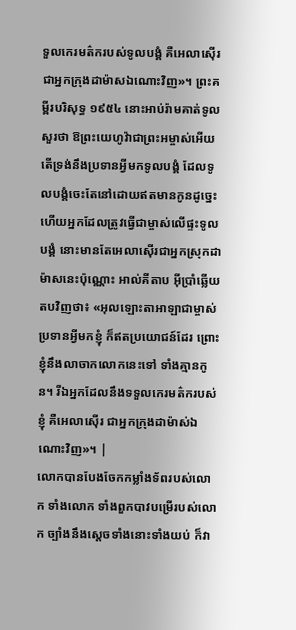ទួលកេរមត៌ករបស់ទូលបង្គំ គឺអេលាស៊ើរជាអ្នកក្រុងដាម៉ាសឯណោះវិញ»។ ព្រះគម្ពីរបរិសុទ្ធ ១៩៥៤ នោះអាប់រ៉ាមគាត់ទូលសួរថា ឱព្រះយេហូវ៉ាជាព្រះអម្ចាស់អើយ តើទ្រង់នឹងប្រទានអ្វីមកទូលបង្គំ ដែលទូលបង្គំចេះតែនៅដោយឥតមានកូនដូច្នេះ ហើយអ្នកដែលត្រូវធ្វើជាម្ចាស់លើផ្ទះទូលបង្គំ នោះមានតែអេលាស៊ើរជាអ្នកស្រុកដាម៉ាសនេះប៉ុណ្ណោះ អាល់គីតាប អ៊ីប្រាំឆ្លើយតបវិញថា៖ «អុលឡោះតាអាឡាជាម្ចាស់ប្រទានអ្វីមកខ្ញុំ ក៏ឥតប្រយោជន៍ដែរ ព្រោះខ្ញុំនឹងលាចាកលោកនេះទៅ ទាំងគ្មានកូន។ រីឯអ្នកដែលនឹងទទួលកេរមត៌ករបស់ខ្ញុំ គឺអេលាស៊ើរ ជាអ្នកក្រុងដាម៉ាស់ឯណោះវិញ»។ |
លោកបានបែងចែកកម្លាំងទ័ពរបស់លោក ទាំងលោក ទាំងពួកបាវបម្រើរបស់លោក ច្បាំងនឹងស្ដេចទាំងនោះទាំងយប់ ក៏វា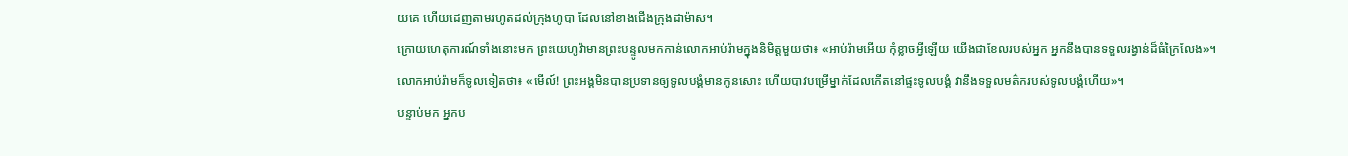យគេ ហើយដេញតាមរហូតដល់ក្រុងហូបា ដែលនៅខាងជើងក្រុងដាម៉ាស។
ក្រោយហេតុការណ៍ទាំងនោះមក ព្រះយេហូវ៉ាមានព្រះបន្ទូលមកកាន់លោកអាប់រ៉ាមក្នុងនិមិត្តមួយថា៖ «អាប់រ៉ាមអើយ កុំខ្លាចអ្វីឡើយ យើងជាខែលរបស់អ្នក អ្នកនឹងបានទទួលរង្វាន់ដ៏ធំក្រៃលែង»។
លោកអាប់រ៉ាមក៏ទូលទៀតថា៖ «មើល៍! ព្រះអង្គមិនបានប្រទានឲ្យទូលបង្គំមានកូនសោះ ហើយបាវបម្រើម្នាក់ដែលកើតនៅផ្ទះទូលបង្គំ វានឹងទទួលមត៌ករបស់ទូលបង្គំហើយ»។
បន្ទាប់មក អ្នកប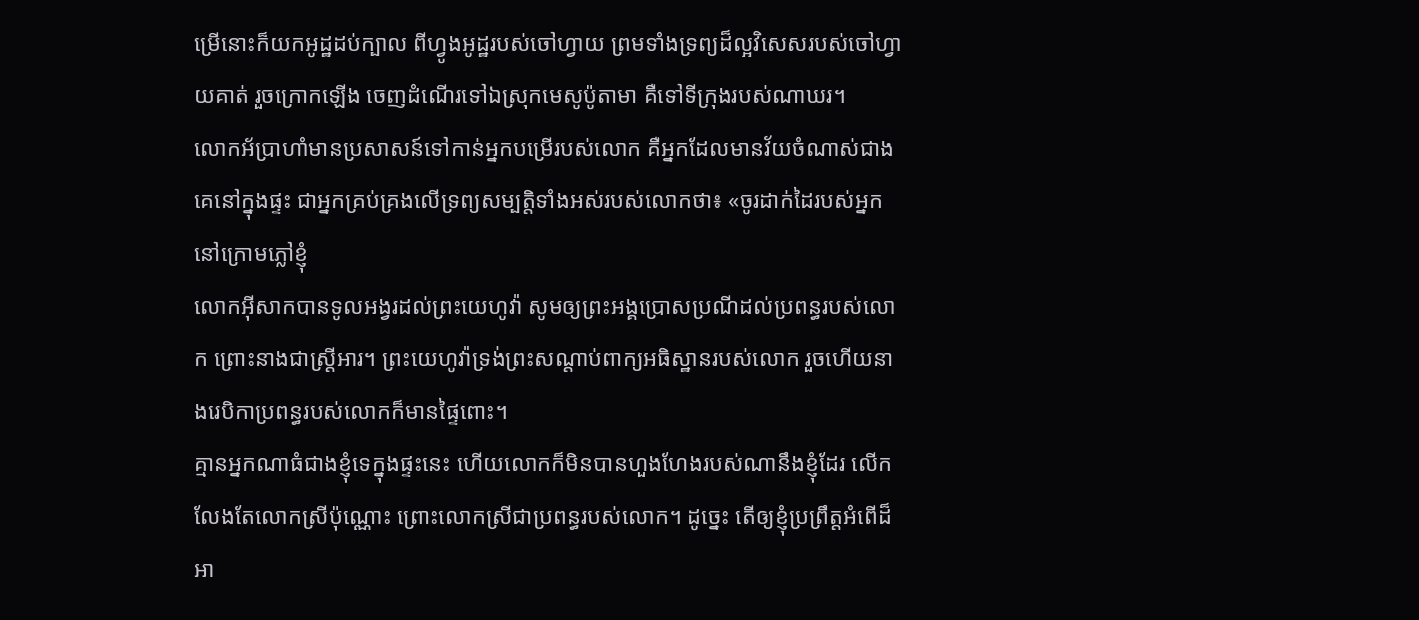ម្រើនោះក៏យកអូដ្ឋដប់ក្បាល ពីហ្វូងអូដ្ឋរបស់ចៅហ្វាយ ព្រមទាំងទ្រព្យដ៏ល្អវិសេសរបស់ចៅហ្វាយគាត់ រួចក្រោកឡើង ចេញដំណើរទៅឯស្រុកមេសូប៉ូតាមា គឺទៅទីក្រុងរបស់ណាឃរ។
លោកអ័ប្រាហាំមានប្រសាសន៍ទៅកាន់អ្នកបម្រើរបស់លោក គឺអ្នកដែលមានវ័យចំណាស់ជាងគេនៅក្នុងផ្ទះ ជាអ្នកគ្រប់គ្រងលើទ្រព្យសម្បត្តិទាំងអស់របស់លោកថា៖ «ចូរដាក់ដៃរបស់អ្នកនៅក្រោមភ្លៅខ្ញុំ
លោកអ៊ីសាកបានទូលអង្វរដល់ព្រះយេហូវ៉ា សូមឲ្យព្រះអង្គប្រោសប្រណីដល់ប្រពន្ធរបស់លោក ព្រោះនាងជាស្ត្រីអារ។ ព្រះយេហូវ៉ាទ្រង់ព្រះសណ្ដាប់ពាក្យអធិស្ឋានរបស់លោក រួចហើយនាងរេបិកាប្រពន្ធរបស់លោកក៏មានផ្ទៃពោះ។
គ្មានអ្នកណាធំជាងខ្ញុំទេក្នុងផ្ទះនេះ ហើយលោកក៏មិនបានហួងហែងរបស់ណានឹងខ្ញុំដែរ លើកលែងតែលោកស្រីប៉ុណ្ណោះ ព្រោះលោកស្រីជាប្រពន្ធរបស់លោក។ ដូច្នេះ តើឲ្យខ្ញុំប្រព្រឹត្តអំពើដ៏អា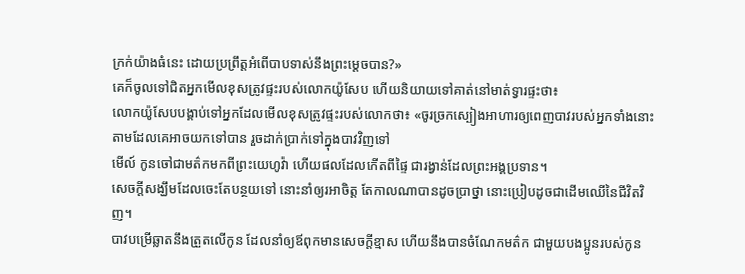ក្រក់យ៉ាងធំនេះ ដោយប្រព្រឹត្តអំពើបាបទាស់នឹងព្រះម្ដេចបាន?»
គេក៏ចូលទៅជិតអ្នកមើលខុសត្រូវផ្ទះរបស់លោកយ៉ូសែប ហើយនិយាយទៅគាត់នៅមាត់ទ្វារផ្ទះថា៖
លោកយ៉ូសែបបង្គាប់ទៅអ្នកដែលមើលខុសត្រូវផ្ទះរបស់លោកថា៖ «ចូរច្រកស្បៀងអាហារឲ្យពេញបាវរបស់អ្នកទាំងនោះ តាមដែលគេអាចយកទៅបាន រួចដាក់ប្រាក់ទៅក្នុងបាវវិញទៅ
មើល៍ កូនចៅជាមត៌កមកពីព្រះយេហូវ៉ា ហើយផលដែលកើតពីផ្ទៃ ជារង្វាន់ដែលព្រះអង្គប្រទាន។
សេចក្ដីសង្ឃឹមដែលចេះតែបន្ថយទៅ នោះនាំឲ្យរអាចិត្ត តែកាលណាបានដូចប្រាថ្នា នោះប្រៀបដូចជាដើមឈើនៃជីវិតវិញ។
បាវបម្រើឆ្លាតនឹងត្រួតលើកូន ដែលនាំឲ្យឪពុកមានសេចក្ដីខ្មាស ហើយនឹងបានចំណែកមត៌ក ជាមួយបងប្អូនរបស់កូន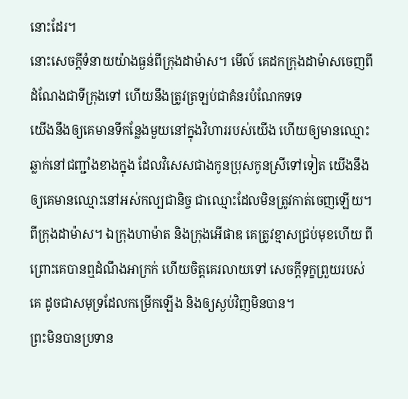នោះដែរ។
នោះសេចក្ដីទំនាយយ៉ាងធ្ងន់ពីក្រុងដាម៉ាស។ មើល៍ គេដកក្រុងដាម៉ាសចេញពីដំណែងជាទីក្រុងទៅ ហើយនឹងត្រូវត្រឡប់ជាគំនរបំណែកទទេ
យើងនឹងឲ្យគេមានទីកន្លែងមួយនៅក្នុងវិហាររបស់យើង ហើយឲ្យមានឈ្មោះឆ្លាក់នៅជញ្ជាំងខាងក្នុង ដែលវិសេសជាងកូនប្រុសកូនស្រីទៅទៀត យើងនឹងឲ្យគេមានឈ្មោះនៅអស់កល្បជានិច្ច ជាឈ្មោះដែលមិនត្រូវកាត់ចេញឡើយ។
ពីក្រុងដាម៉ាស។ ឯក្រុងហាម៉ាត និងក្រុងអើផាឌ គេត្រូវខ្មាសជ្រប់មុខហើយ ពីព្រោះគេបានឮដំណឹងអាក្រក់ ហើយចិត្តគេរលាយទៅ សេចក្ដីទុក្ខព្រួយរបស់គេ ដូចជាសមុទ្រដែលកម្រើកឡើង និងឲ្យស្ងប់វិញមិនបាន។
ព្រះមិនបានប្រទាន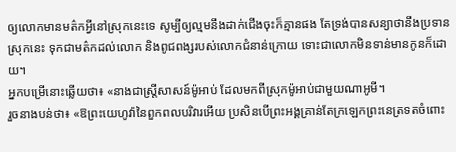ឲ្យលោកមានមត៌កអ្វីនៅស្រុកនេះទេ សូម្បីឲ្យល្មមនឹងដាក់ជើងចុះក៏គ្មានផង តែទ្រង់បានសន្យាថានឹងប្រទានស្រុកនេះ ទុកជាមត៌កដល់លោក និងពូជពង្សរបស់លោកជំនាន់ក្រោយ ទោះជាលោកមិនទាន់មានកូនក៏ដោយ។
អ្នកបម្រើនោះឆ្លើយថា៖ «នាងជាស្ត្រីសាសន៍ម៉ូអាប់ ដែលមកពីស្រុកម៉ូអាប់ជាមួយណាអូមី។
រួចនាងបន់ថា៖ «ឱព្រះយេហូវ៉ានៃពួកពលបរិវារអើយ ប្រសិនបើព្រះអង្គគ្រាន់តែក្រឡេកព្រះនេត្រទតចំពោះ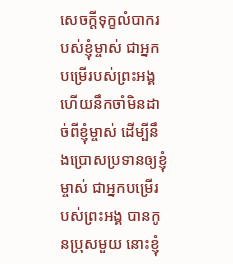សេចក្ដីទុក្ខលំបាករបស់ខ្ញុំម្ចាស់ ជាអ្នកបម្រើរបស់ព្រះអង្គ ហើយនឹកចាំមិនដាច់ពីខ្ញុំម្ចាស់ ដើម្បីនឹងប្រោសប្រទានឲ្យខ្ញុំម្ចាស់ ជាអ្នកបម្រើរបស់ព្រះអង្គ បានកូនប្រុសមួយ នោះខ្ញុំ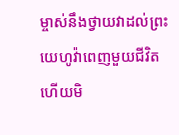ម្ចាស់នឹងថ្វាយវាដល់ព្រះយេហូវ៉ាពេញមួយជីវិត ហើយមិ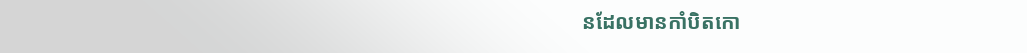នដែលមានកាំបិតកោ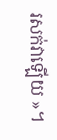រសក់វាឡើយ »។